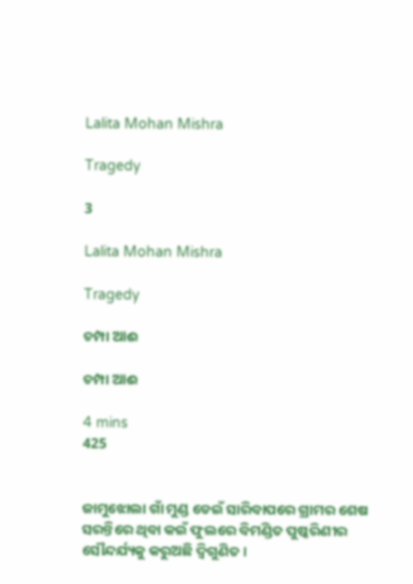Lalita Mohan Mishra

Tragedy

3

Lalita Mohan Mishra

Tragedy

ଚମ୍ପା ଆଈ

ଚମ୍ପା ଆଈ

4 mins
425


ଜାମୁଝୋଲା ଗାଁ ମୁଣ୍ଡ ଡେଇଁ ସାରିବାପରେ ଗ୍ରାମର ଶେଷ ସରନ୍ତିରେ ଥିବା କଇଁ ଫୁଲରେ ବିମଣ୍ଡିତ ପୁଷ୍କରିଣୀର ସୌନ୍ଦର୍ଯ୍ୟକୁ କରୁଅଛି ଦ୍ବିଗୁଣିତ ।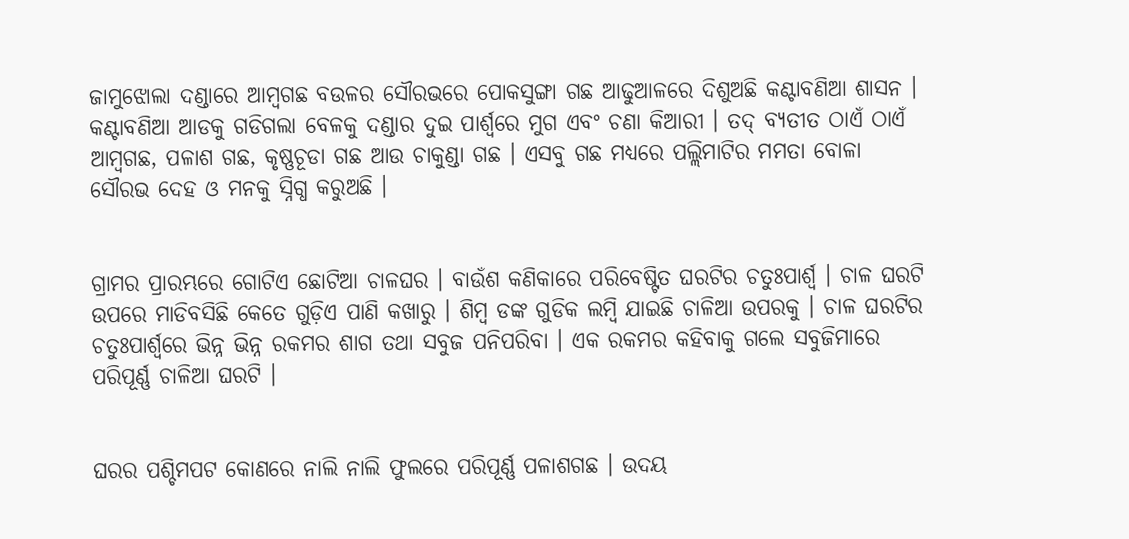ଜାମୁଝୋଲା ଦଣ୍ଡାରେ ଆମ୍ବଗଛ ବଉଳର ସୌରଭରେ ପୋକସୁଙ୍ଗା ଗଛ ଆଢୁଆଳରେ ଦିଶୁଅଛି କଣ୍ଟାବଣିଆ ଶାସନ । କଣ୍ଟାବଣିଆ ଆଡକୁ ଗଡିଗଲା ବେଳକୁ ଦଣ୍ଡାର ଦୁଇ ପାର୍ଶ୍ଵରେ ମୁଗ ଏବଂ ଚଣା କିଆରୀ । ତଦ୍ ବ୍ୟତୀତ ଠାଏଁ ଠାଏଁ ଆମ୍ବଗଛ, ପଳାଶ ଗଛ, କୃଷ୍ଣଚୂଡା ଗଛ ଆଉ ଚାକୁଣ୍ଡା ଗଛ । ଏସବୁ ଗଛ ମଧ୍ୟରେ ପଲ୍ଲିମାଟିର ମମତା ବୋଳା ସୌରଭ ଦେହ ଓ ମନକୁ ସ୍ନିଗ୍ଧ କରୁଅଛି ।


ଗ୍ରାମର ପ୍ରାରମ୍ଭରେ ଗୋଟିଏ ଛୋଟିଆ ଚାଳଘର । ବାଉଁଶ କଣିକାରେ ପରିବେଷ୍ଟିତ ଘରଟିର ଚତୁଃପାର୍ଶ୍ଵ । ଚାଳ ଘରଟି ଉପରେ ମାଡିବସିଛି କେତେ ଗୁଡ଼ିଏ ପାଣି କଖାରୁ । ଶିମ୍ବ ଡଙ୍କ ଗୁଡିକ ଲମ୍ବି ଯାଇଛି ଚାଳିଆ ଉପରକୁ । ଚାଳ ଘରଟିର ଚତୁଃପାର୍ଶ୍ଵରେ ଭିନ୍ନ ଭିନ୍ନ ରକମର ଶାଗ ତଥା ସବୁଜ ପନିପରିବା । ଏକ ରକମର କହିବାକୁ ଗଲେ ସବୁଜିମାରେ ପରିପୂର୍ଣ୍ଣ ଚାଳିଆ ଘରଟି ।


ଘରର ପଶ୍ଚିମପଟ କୋଣରେ ନାଲି ନାଲି ଫୁଲରେ ପରିପୂର୍ଣ୍ଣ ପଳାଶଗଛ । ଉଦୟ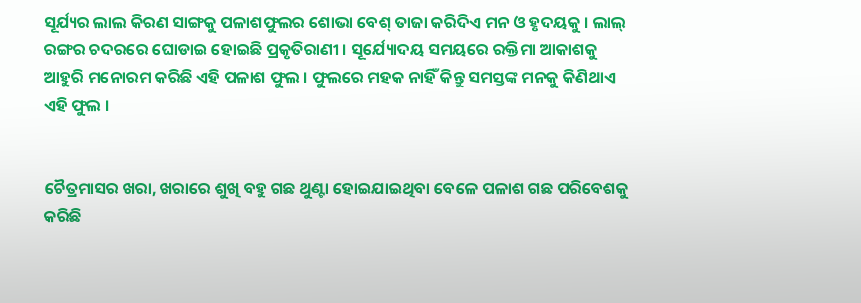ସୂର୍ଯ୍ୟର ଲାଲ କିରଣ ସାଙ୍ଗକୁ ପଳାଶଫୁଲର ଶୋଭା ବେଶ୍ ତାଜା କରିଦିଏ ମନ ଓ ହୃଦୟକୁ । ଲାଲ୍ ରଙ୍ଗର ଚଦରରେ ଘୋଡାଇ ହୋଇଛି ପ୍ରକୃତିରାଣୀ । ସୂର୍ଯ୍ୟୋଦୟ ସମୟରେ ରକ୍ତିମା ଆକାଶକୁ ଆହୁରି ମନୋରମ କରିଛି ଏହି ପଳାଶ ଫୁଲ । ଫୁଲରେ ମହକ ନାହିଁ କିନ୍ତୁ ସମସ୍ତଙ୍କ ମନକୁ କିଣିଥାଏ ଏହି ଫୁଲ ।


ଚୈତ୍ରମାସର ଖରା, ଖରାରେ ଶୁଖି ବହୁ ଗଛ ଥୁଣ୍ଟା ହୋଇଯାଇଥିବା ବେଳେ ପଳାଶ ଗଛ ପରିବେଶକୁ କରିଛି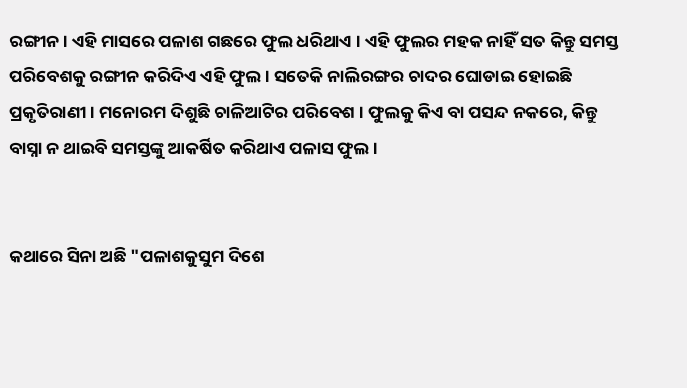ରଙ୍ଗୀନ । ଏହି ମାସରେ ପଳାଶ ଗଛରେ ଫୁଲ ଧରିଥାଏ । ଏହି ଫୁଲର ମହକ ନାହିଁ ସତ କିନ୍ତୁ ସମସ୍ତ ପରିବେଶକୁ ରଙ୍ଗୀନ କରିଦିଏ ଏହି ଫୁଲ । ସତେକି ନାଲିରଙ୍ଗର ଚାଦର ଘୋଡାଇ ହୋଇଛି ପ୍ରକୃତିରାଣୀ । ମନୋରମ ଦିଶୁଛି ଚାଳିଆଟିର ପରିବେଶ । ଫୁଲକୁ କିଏ ବା ପସନ୍ଦ ନକରେ, କିନ୍ତୁ ବାସ୍ନା ନ ଥାଇବି ସମସ୍ତଙ୍କୁ ଆକର୍ଷିତ କରିଥାଏ ପଳାସ ଫୁଲ ।


କଥାରେ ସିନା ଅଛି "ପଳାଶକୁସୁମ ଦିଶେ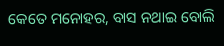କେତେ ମନୋହର, ବାସ ନଥାଇ ବୋଲି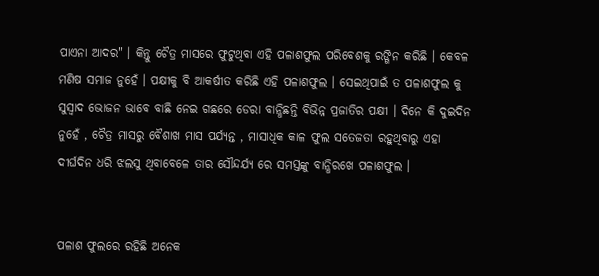ପାଏନା ଆଦର" । କିନ୍ତୁ ଚୈତ୍ର ମାସରେ ଫୁଟୁଥିବା ଏହି ପଳାଶଫୁଲ ପରିବେଶକୁ ରଙ୍ଗିନ କରିଛି । କେବଳ ମଣିଷ ସମାଜ ନୁହେଁ । ପକ୍ଷୀକୁ ବି ଆକର୍ଷୀତ କରିଛି ଏହି ପଳାଶଫୁଲ । ସେଇଥିପାଇଁ ତ ପଳାଶଫୁଲ କୁ ସୁସ୍ୱାଦ ଭୋଜନ ଭାବେ ବାଛି ନେଇ ଗଛରେ ଡେରା ବାନ୍ଧିଛନ୍ତି ବିଭିନ୍ନ ପ୍ରଜାତିର ପକ୍ଷୀ । ଦିନେ କି ଦୁଇଦିନ ନୁହେଁ , ଚୈତ୍ର ମାସରୁ ବୈଶାଖ ମାସ ପର୍ଯ୍ୟନ୍ତ , ମାସାଧିକ କାଳ ଫୁଲ ସତେଜତା ରହୁଥିବାରୁ ଏହା ଦୀର୍ଘଦିନ ଧରି ଝଲସୁ ଥିବାବେଳେ ତାର ସୌନ୍ଦର୍ଯ୍ୟ ରେ ସମସ୍ତଙ୍କୁ ବାନ୍ଧିରଖେ ପଳାଶଫୁଲ ।


ପଳାଶ ଫୁଲରେ ରହିଛି ଅନେକ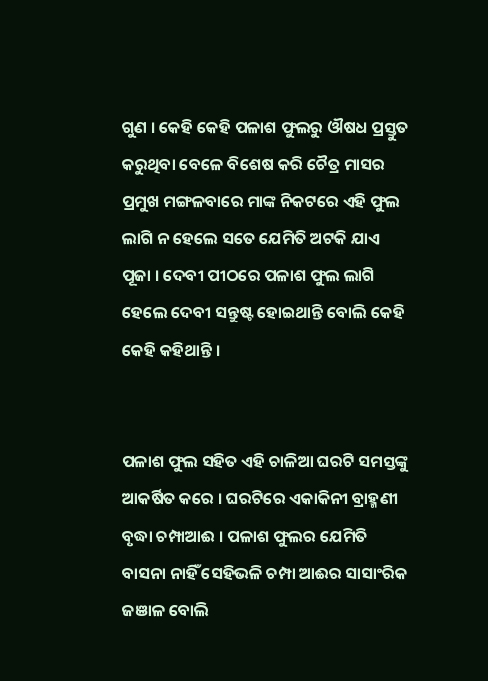ଗୁଣ । କେହି କେହି ପଳାଶ ଫୁଲରୁ ଔଷଧ ପ୍ରସ୍ତୁତ କରୁଥିବା ବେଳେ ବିଶେଷ କରି ଚୈତ୍ର ମାସର ପ୍ରମୁଖ ମଙ୍ଗଳବାରେ ମାଙ୍କ ନିକଟରେ ଏହି ଫୁଲ ଲାଗି ନ ହେଲେ ସତେ ଯେମିତି ଅଟକି ଯାଏ ପୂଜା । ଦେବୀ ପୀଠରେ ପଳାଶ ଫୁଲ ଲାଗି ହେଲେ ଦେବୀ ସନ୍ତୁଷ୍ଟ ହୋଇଥାନ୍ତି ବୋଲି କେହି କେହି କହିଥାନ୍ତି ।


ପଳାଶ ଫୁଲ ସହିତ ଏହି ଚାଳିଆ ଘରଟି ସମସ୍ତଙ୍କୁ ଆକର୍ଷିତ କରେ । ଘରଟିରେ ଏକାକିନୀ ବ୍ରାହ୍ମଣୀ ବୃଦ୍ଧା ଚମ୍ପାଆଈ । ପଳାଶ ଫୁଲର ଯେମିତି ବାସନା ନାହିଁ ସେହିଭଳି ଚମ୍ପା ଆଈର ସାସାଂରିକ ଜଞାଳ ବୋଲି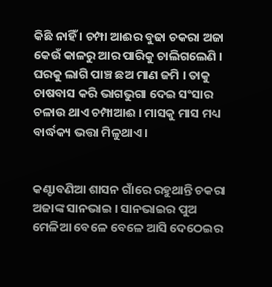କିଛି ନାହିଁ । ଚମ୍ପା ଆଈର ବୁଢା ଚକରା ଅଜା କେଉଁ କାଳରୁ ଆର ପାରିକୁ ଚାଲିଗଲେଣି । ଘରକୁ ଲାଗି ପାଞ୍ଚ ଛଅ ମାଣ ଜମି । ତାକୁ ଚାଷବାସ କରି ଭାଗଭୁଗା ଦେଇ ସଂସାର ଚଳାଉ ଥାଏ ଚମ୍ପାଆଈ । ମାସକୁ ମାସ ମଧ୍ୟ ବାର୍ଦ୍ଧକ୍ୟ ଭତ୍ତା ମିଳୁଥାଏ ।


କଣ୍ଟାବଣିଆ ଶାସନ ଗାଁରେ ରହୁଥାନ୍ତି ଚକରା ଅଜାଙ୍କ ସାନଭାଇ । ସାନଭାଇର ପୁଅ ମେଳିଆ ବେଳେ ବେଳେ ଆସି ଦେଠେଇର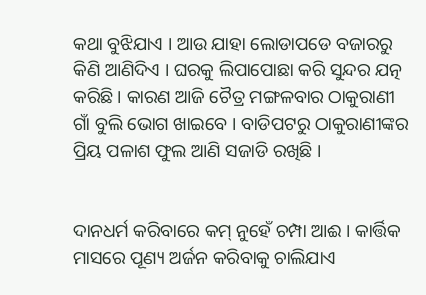କଥା ବୁଝିଯାଏ । ଆଉ ଯାହା ଲୋଡାପଡେ ବଜାରରୁ କିଣି ଆଣିଦିଏ । ଘରକୁ ଲିପାପୋଛା କରି ସୁନ୍ଦର ଯତ୍ନ କରିଛି । କାରଣ ଆଜି ଚୈତ୍ର ମଙ୍ଗଳବାର ଠାକୁରାଣୀ ଗାଁ ବୁଲି ଭୋଗ ଖାଇବେ । ବାଡିପଟରୁ ଠାକୁରାଣୀଙ୍କର ପ୍ରିୟ ପଳାଶ ଫୁଲ ଆଣି ସଜାଡି ରଖିଛି ।


ଦାନଧର୍ମ କରିବାରେ କମ୍ ନୁହେଁ ଚମ୍ପା ଆଈ । କାର୍ତ୍ତିକ ମାସରେ ପୂଣ୍ୟ ଅର୍ଜନ କରିବାକୁ ଚାଲିଯାଏ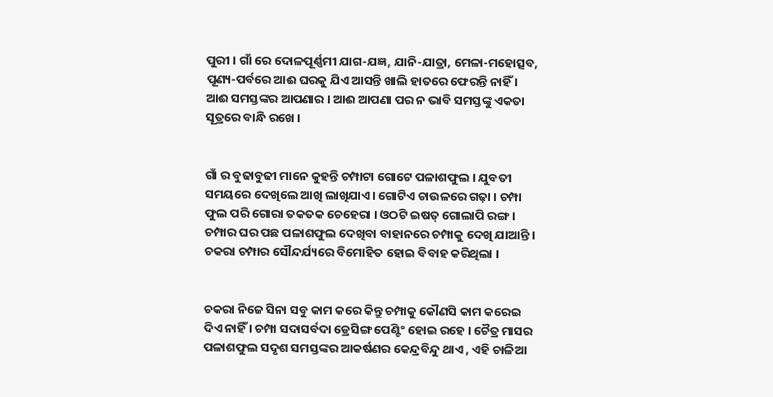ପୁରୀ । ଗାଁ ରେ ଦୋଳପୂର୍ଣ୍ଣମୀ ଯାଗ-ଯଜ୍ଞ, ଯାନି-ଯାତ୍ରା, ମେଳା-ମହୋତ୍ସବ, ପୂଣ୍ୟ-ପର୍ବରେ ଆଈ ଘରକୁ ଯିଏ ଆସନ୍ତି ଖାଲି ହାତରେ ଫେରନ୍ତି ନାହିଁ । ଆଈ ସମସ୍ତଙ୍କର ଆପଣାର । ଆଈ ଆପଣା ପର ନ ଭାବି ସମସ୍ତଙ୍କୁ ଏକତା ସୂତ୍ରରେ ବାନ୍ଧି ରଖେ ।


ଗାଁ ର ବୁଢାବୁଢୀ ମାନେ କୁହନ୍ତି ଚମ୍ପାଟା ଗୋଟେ ପଳାଶଫୁଲ । ଯୁବତୀ ସମୟରେ ଦେଖିଲେ ଆଖି ଲାଖିଯାଏ। ଗୋଟିଏ ଚାଉଳରେ ଗଢ଼ା । ଚମ୍ପା ଫୁଲ ପରି ଗୋରା ତକତକ ଚେହେରା । ଓଠଟି ଇଷତ୍ ଗୋଲାପି ରଙ୍ଗ। ଚମ୍ପାର ଘର ପଛ ପଳାଶଫୁଲ ଦେଖିବା ବାହାନରେ ଚମ୍ପାକୁ ଦେଖି ଯାଆନ୍ତି । ଚକରା ଚମ୍ପାର ସୌନ୍ଦର୍ଯ୍ୟରେ ବିମୋହିତ ହୋଇ ବିବାହ କରିଥିଲା ।


ଚକରା ନିଜେ ସିନା ସବୁ କାମ କରେ କିନ୍ତୁ ଚମ୍ପାକୁ କୌଣସି କାମ କରେଇ ଦିଏ ନାହିଁ । ଚମ୍ପା ସଦାସର୍ବଦା ଡ୍ରେସିଙ୍ଗ ପେଣ୍ଟିଂ ହୋଇ ରହେ । ଚୈତ୍ର ମାସର ପଳାଶଫୁଲ ସଦୃଶ ସମସ୍ତଙ୍କର ଆକର୍ଷଣର କେନ୍ଦ୍ରବିନ୍ଦୁ ଥାଏ , ଏହି ଚାଳିଆ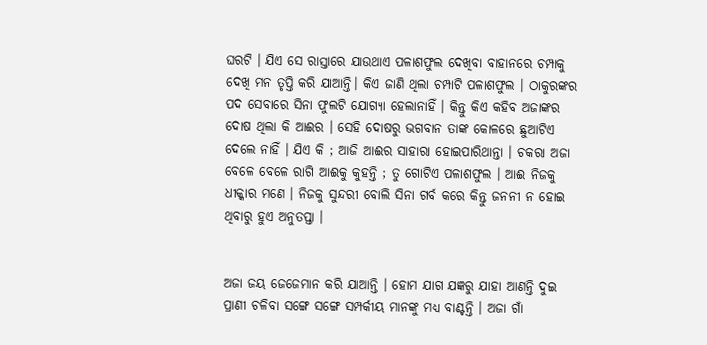ଘରଟି । ଯିଏ ସେ ରାସ୍ତାରେ ଯାଉଥାଏ ପଳାଶଫୁଲ ଦେଖିବା ବାହାନରେ ଚମ୍ପାକୁ ଦେଖି ମନ ତୃପ୍ତି କରି ଯାଆନ୍ତି। କିଏ ଜାଣି ଥିଲା ଚମ୍ପାଟି ପଳାଶଫୁଲ । ଠାକୁରଙ୍କର ପଦ ସେବାରେ ସିନା ଫୁଲଟି ଯୋଗ୍ୟା ହେଲାନାହିଁ । କିନ୍ତୁ କିଏ କହିବ ଅଜାଙ୍କର ଦୋଷ ଥିଲା କି ଆଈର । ସେହି ଦୋଷରୁ ଭଗବାନ ତାଙ୍କ କୋଳରେ ଛୁଆଟିଏ ଦେଲେ ନାହିଁ । ଯିଏ କି ; ଆଜି ଆଈର ସାହାରା ହୋଇପାରିଥାନ୍ତା । ଚକରା ଅଜା ବେଳେ ବେଳେ ରାଗି ଆଈକୁ କୁହନ୍ତି ; ତୁ ଗୋଟିଏ ପଳାଶଫୁଲ । ଆଈ ନିଜକୁ ଧୀକ୍କାର ମଣେ । ନିଜକୁ ସୁନ୍ଦରୀ ବୋଲି ସିନା ଗର୍ବ କରେ କିନ୍ତୁ ଜନନୀ ନ ହୋଇ ଥିବାରୁ ହୁଏ ଅନୁତପ୍ତା ।


ଅଜା ଜୟ ଜେଜେମାନ କରି ଯାଆନ୍ତି । ହୋମ ଯାଗ ଯଜ୍ଞରୁ ଯାହା ଆଣନ୍ତି ଦୁଇ ପ୍ରାଣୀ ଚଳିବା ସଙ୍ଗେ ସଙ୍ଗେ ସମ୍ପର୍କୀୟ ମାନଙ୍କୁ ମଧ୍ଯ ବାଣ୍ଟନ୍ତି । ଅଜା ଗାଁ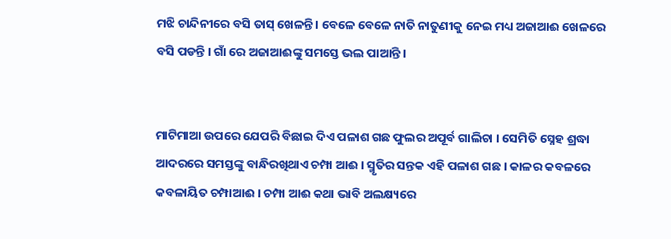ମଝି ଚାନ୍ଦିନୀରେ ବସି ତାସ୍ ଖେଳନ୍ତି । ବେଳେ ବେଳେ ନାତି ନାତୁଣୀକୁ ନେଇ ମଧ୍ୟ ଅଜାଆଈ ଖେଳରେ ବସି ପଡନ୍ତି । ଗାଁ ରେ ଅଜାଆଈଙ୍କୁ ସମସ୍ତେ ଭଲ ପାଆନ୍ତି ।


ମାଟିମାଆ ଉପରେ ଯେପରି ବିଛାଇ ଦିଏ ପଳାଶ ଗଛ ଫୁଲର ଅପୂର୍ବ ଗାଲିଚା । ସେମିତି ସ୍ନେହ ଶ୍ରଦ୍ଧା ଆଦରରେ ସମସ୍ତଙ୍କୁ ବାନ୍ଧିରଖିଥାଏ ଚମ୍ପା ଆଈ । ସ୍ମୃତିର ସନ୍ତକ ଏହି ପଳାଶ ଗଛ । କାଳର କବଳରେ କବଳାୟିତ ଚମ୍ପାଆଈ । ଚମ୍ପା ଆଈ କଥା ଭାବି ଅଲକ୍ଷ୍ୟରେ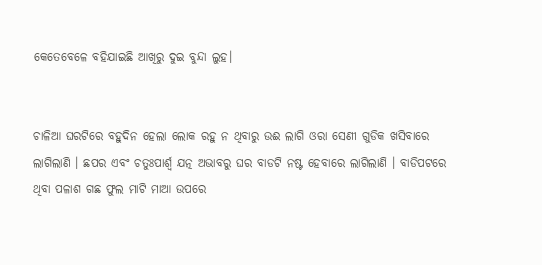କେତେବେଳେ ବହିଯାଇଛି ଆଖିରୁ ଦୁଇ ବୁନ୍ଦା ଲୁହ।


ଚାଳିଆ ଘରଟିରେ ବହୁଦିନ ହେଲା ଲୋକ ରହୁ ନ ଥିବାରୁ ଉଈ ଲାଗି ଓରା ସେଣୀ ଗୁଡିକ ଖସିବାରେ ଲାଗିଲାଣି । ଛପର ଏବଂ ଚତୁଃପାର୍ଶ୍ଵ ଯତ୍ନ ଅଭାବରୁ ଘର ବାଡଟି ନଷ୍ଟ ହେବାରେ ଲାଗିଲାଣି । ବାଡିପଟରେ ଥିବା ପଳାଶ ଗଛ ଫୁଲ ମାଟି ମାଆ ଉପରେ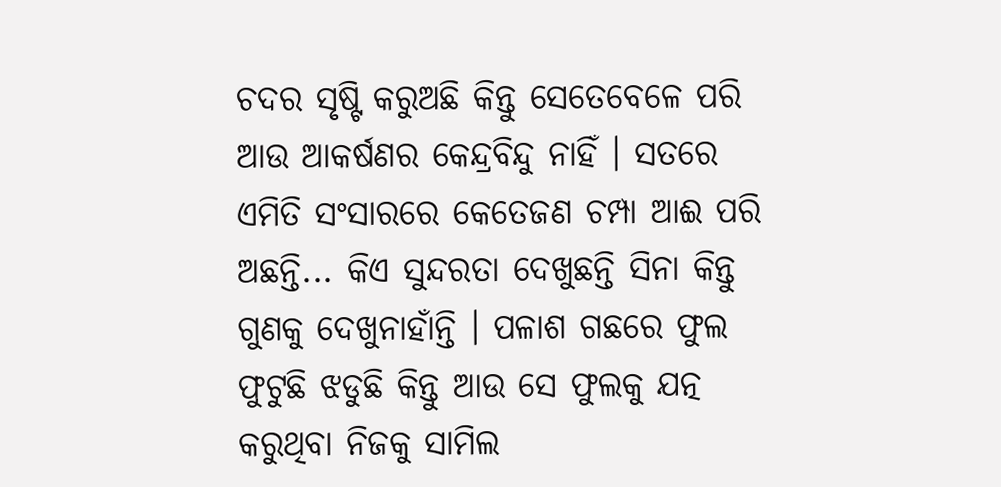ଚଦର ସୃଷ୍ଟି କରୁଅଛି କିନ୍ତୁ ସେତେବେଳେ ପରି ଆଉ ଆକର୍ଷଣର କେନ୍ଦ୍ରବିନ୍ଦୁ ନାହିଁ । ସତରେ ଏମିତି ସଂସାରରେ କେତେଜଣ ଚମ୍ପା ଆଈ ପରି ଅଛନ୍ତି... କିଏ ସୁନ୍ଦରତା ଦେଖୁଛନ୍ତି ସିନା କିନ୍ତୁ ଗୁଣକୁ ଦେଖୁନାହାଁନ୍ତି । ପଳାଶ ଗଛରେ ଫୁଲ ଫୁଟୁଛି ଝଡୁଛି କିନ୍ତୁ ଆଉ ସେ ଫୁଲକୁ ଯତ୍ନ କରୁଥିବା ନିଜକୁ ସାମିଲ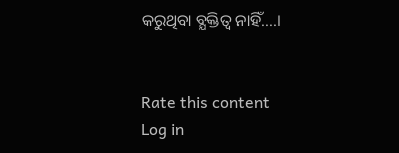କରୁଥିବା ବ୍ଯକ୍ତିତ୍ବ ନାହିଁ....।


Rate this content
Log in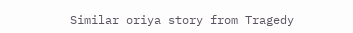Similar oriya story from Tragedy